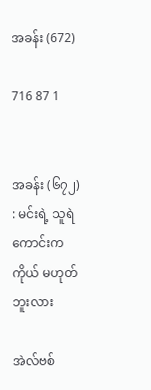အခန်း (672)

716 87 1


အခန်း (၆၇၂) : မင်းရဲ့ သူရဲကောင်းက ကိုယ် မဟုတ်ဘူးလား

အဲလ်ဗစ်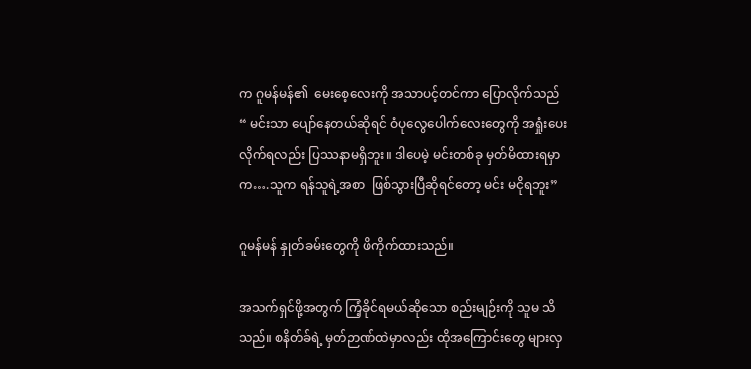က ဂူမန်မန်၏  မေးစေ့လေးကို အသာပင့်တင်ကာ ပြောလိုက်သည်
“ မင်းသာ ပျော်နေတယ်ဆိုရင် ဝံပုလွေပေါက်လေးတွေကို အရှုံးပေးလိုက်ရလည်း ပြဿနာမရှိဘူး။ ဒါပေမဲ့ မင်းတစ်ခု မှတ်မိထားရမှာက….သူက ရန်သူရဲ့အစာ  ဖြစ်သွားပြီဆိုရင်တော့ မင်း မငိုရဘူး”

ဂူမန်မန် နှုတ်ခမ်းတွေကို ဖိကိုက်ထားသည်။

အသက်ရှင်ဖို့အတွက် ကြံ့ခိုင်ရမယ်ဆိုသော စည်းမျဉ်းကို သူမ သိသည်။ စနိတ်ခ်ရဲ့ မှတ်ဉာဏ်ထဲမှာလည်း ထိုအကြောင်းတွေ များလှ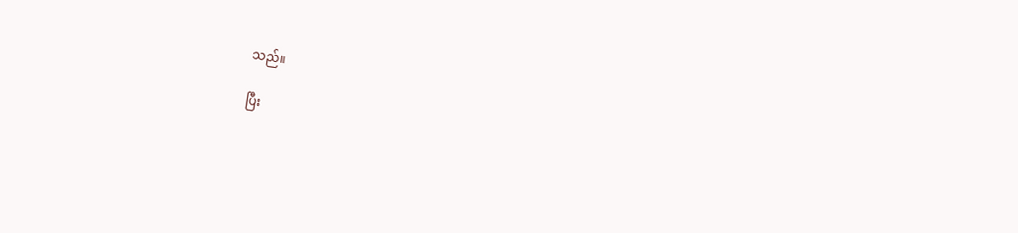သည်။

ပြီး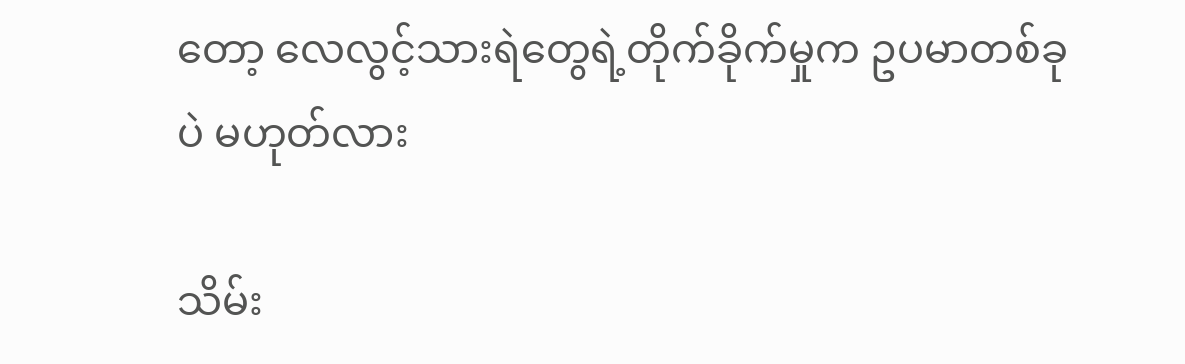တော့ လေလွင့်သားရဲတွေရဲ့တိုက်ခိုက်မှုက ဥပမာတစ်ခုပဲ မဟုတ်လား

သိမ်း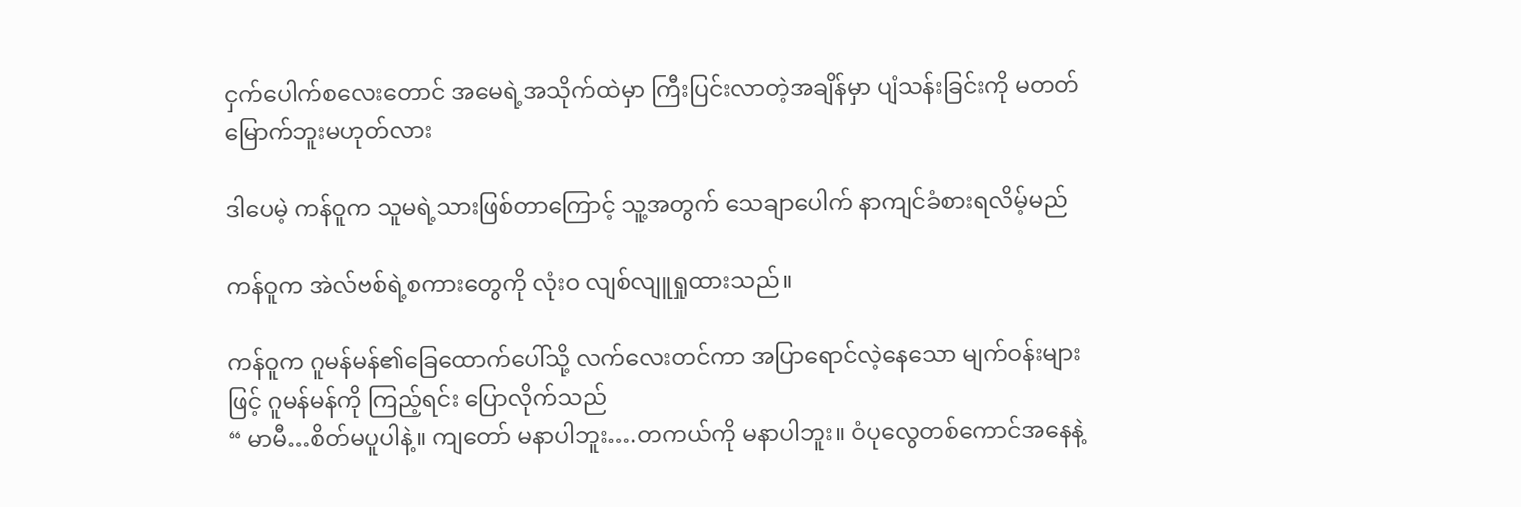ငှက်ပေါက်စလေးတောင် အမေရဲ့အသိုက်ထဲမှာ ကြီးပြင်းလာတဲ့အချိန်မှာ ပျံသန်းခြင်းကို မတတ်မြောက်ဘူးမဟုတ်လား

ဒါပေမဲ့ ကန်ဝူက သူမရဲ့သားဖြစ်တာကြောင့် သူ့အတွက် သေချာပေါက် နာကျင်ခံစားရလိမ့်မည်

ကန်ဝူက အဲလ်ဗစ်ရဲ့စကားတွေကို လုံးဝ လျစ်လျူရှုထားသည်။

ကန်ဝူက ဂူမန်မန်၏ခြေထောက်ပေါ်သို့ လက်လေးတင်ကာ အပြာရောင်လဲ့နေသော မျက်ဝန်းများဖြင့် ဂူမန်မန်ကို ကြည့်ရင်း ပြောလိုက်သည်
“ မာမီ…စိတ်မပူပါနဲ့။ ကျတော် မနာပါဘူး….တကယ်ကို မနာပါဘူး။ ဝံပုလွေတစ်ကောင်အနေနဲ့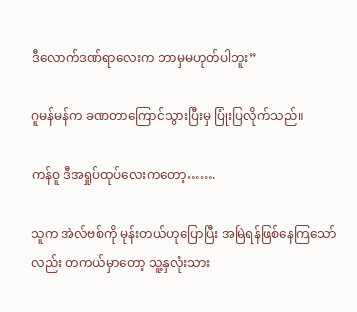ဒီလောက်ဒဏ်ရာလေးက ဘာမှမဟုတ်ပါဘူး”

ဂူမန်မန်က ခဏတာကြောင်သွားပြီးမှ ပြုံးပြလိုက်သည်။

ကန်ဝူ ဒီအရှုပ်ထုပ်လေးကတော့…….

သူက အဲလ်ဗစ်ကို မုန်းတယ်ဟုပြောပြီး အမြဲရန်ဖြစ်နေကြသော်လည်း တကယ်မှာတော့ သူ့နှလုံးသား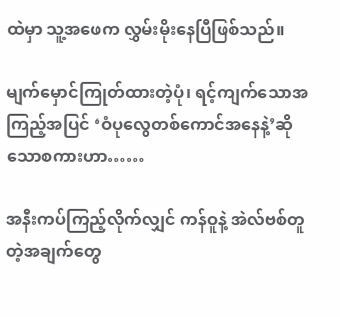ထဲမှာ သူ့အဖေက လွှမ်းမိုးနေပြီဖြစ်သည်။

မျက်မှောင်ကြုတ်ထားတဲ့ပုံ၊ ရင့်ကျက်သောအကြည့်အပြင် ‘ဝံပုလွေတစ်ကောင်အနေနဲ့’ဆိုသောစကားဟာ……

အနီးကပ်ကြည့်လိုက်လျှင် ကန်ဝူနဲ့ အဲလ်ဗစ်တူတဲ့အချက်တွေ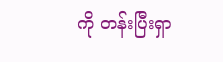ကို တန်းပြီးရှာ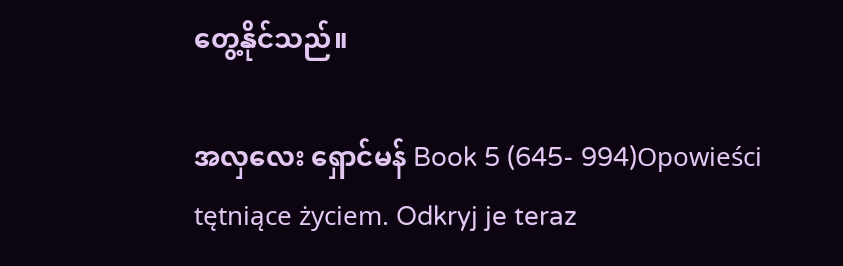တွေ့နိုင်သည်။

အလှလေး ရှောင်မန် Book 5 (645- 994)Opowieści tętniące życiem. Odkryj je teraz